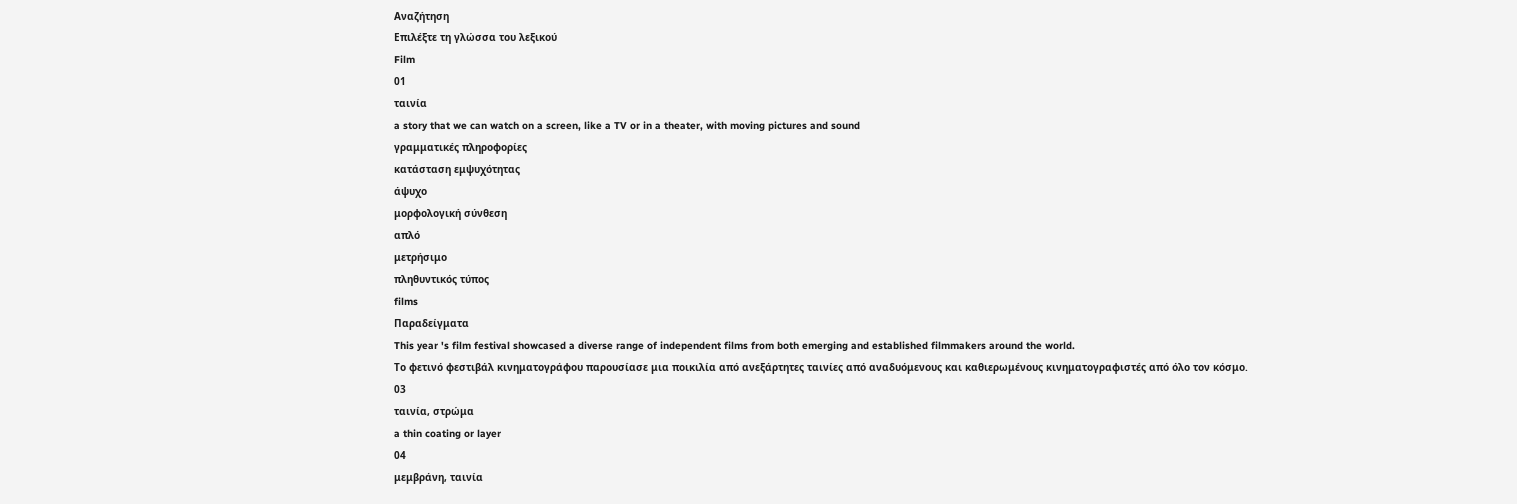Αναζήτηση
Επιλέξτε τη γλώσσα του λεξικού
Film
01
ταινία
a story that we can watch on a screen, like a TV or in a theater, with moving pictures and sound
γραμματικές πληροφορίες
κατάσταση εμψυχότητας
άψυχο
μορφολογική σύνθεση
απλό
μετρήσιμο
πληθυντικός τύπος
films
Παραδείγματα
This year 's film festival showcased a diverse range of independent films from both emerging and established filmmakers around the world.
Το φετινό φεστιβάλ κινηματογράφου παρουσίασε μια ποικιλία από ανεξάρτητες ταινίες από αναδυόμενους και καθιερωμένους κινηματογραφιστές από όλο τον κόσμο.
03
ταινία, στρώμα
a thin coating or layer
04
μεμβράνη, ταινία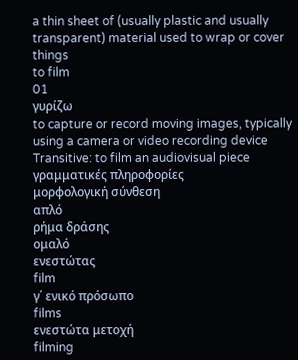a thin sheet of (usually plastic and usually transparent) material used to wrap or cover things
to film
01
γυρίζω
to capture or record moving images, typically using a camera or video recording device
Transitive: to film an audiovisual piece
γραμματικές πληροφορίες
μορφολογική σύνθεση
απλό
ρήμα δράσης
ομαλό
ενεστώτας
film
γ΄ ενικό πρόσωπο
films
ενεστώτα μετοχή
filming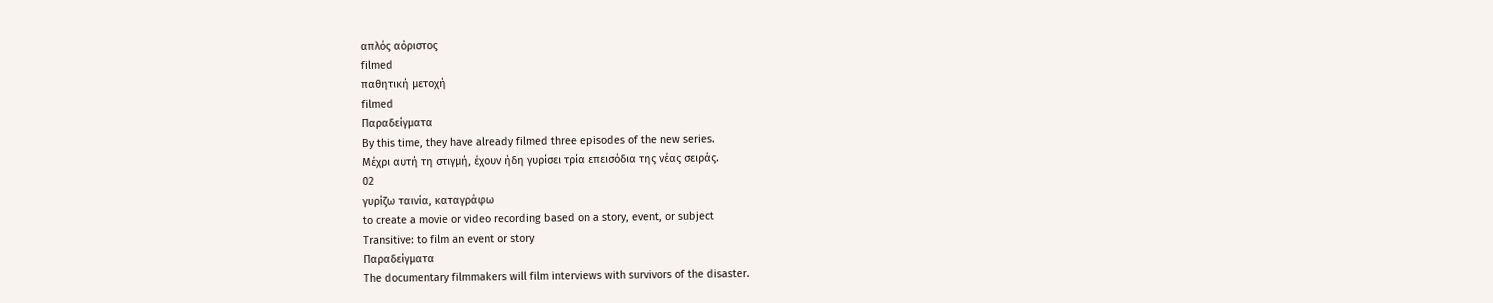απλός αόριστος
filmed
παθητική μετοχή
filmed
Παραδείγματα
By this time, they have already filmed three episodes of the new series.
Μέχρι αυτή τη στιγμή, έχουν ήδη γυρίσει τρία επεισόδια της νέας σειράς.
02
γυρίζω ταινία, καταγράφω
to create a movie or video recording based on a story, event, or subject
Transitive: to film an event or story
Παραδείγματα
The documentary filmmakers will film interviews with survivors of the disaster.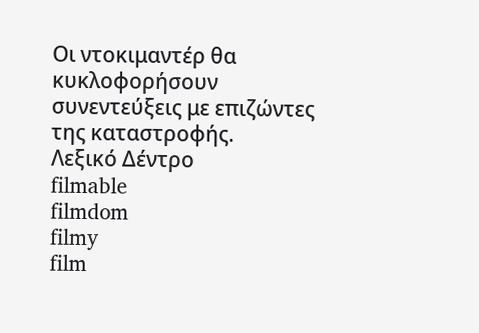Οι ντοκιμαντέρ θα κυκλοφορήσουν συνεντεύξεις με επιζώντες της καταστροφής.
Λεξικό Δέντρο
filmable
filmdom
filmy
film